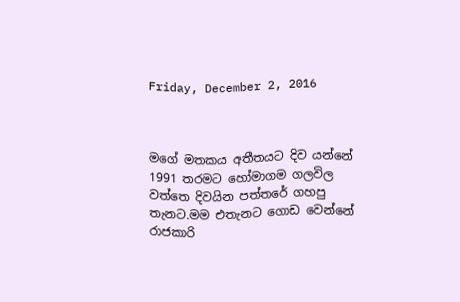Friday, December 2, 2016



මගේ මතකය අතීතයට දිව යන්නේ 1991 තරමට හෝමාගම ගලවිල වත්තෙ දිවයින පත්තරේ ගහපු තැනට.මම එතැනට ගොඩ වෙන්නේ රාජකාරි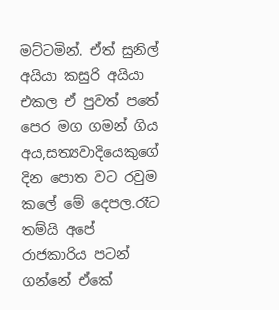මට්ටමින්. ඒත් සුනිල් අයියා කසුරි අයියා එකල ඒ පුවත් පතේ
පෙර මග ගමන් ගිය අය,සත්‍යවාදියෙකුගේ දින පොත වට රවුම කලේ මේ දෙපල.රෑට තම්යි අපේ රාජකාරිය පටන් ගන්නේ ඒකේ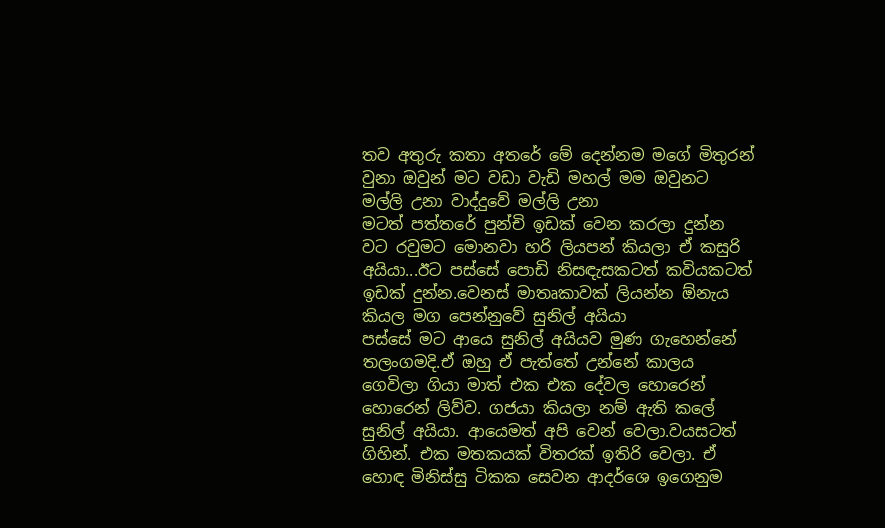තව අතුරු කතා අතරේ මේ දෙන්නම මගේ මිතුරන් වුනා ඔවුන් මට වඩා වැඩි මහල් මම ඔවුනට මල්ලි උනා වාද්දුවේ මල්ලි උනා
මටත් පත්තරේ පුන්චි ඉඩක් වෙන කරලා දුන්න වට රවුමට මොනවා හරි ලියපන් කියලා ඒ කසුරි අයියා...ඊට පස්සේ පොඩි නිසඳැසකටත් කවියකටත් ඉඩක් දුන්න.වෙනස් මාතෘකාවක් ලියන්න ඕනැය කියල මග පෙන්නුවේ සුනිල් අයියා
පස්සේ මට ආයෙ සුනිල් අයියව මුණ ගැහෙන්නේ තලංගමදි.ඒ ඔහු ඒ පැත්තේ උන්නේ කාලය ගෙවිලා ගියා මාත් එක එක දේවල හොරෙන් හොරෙන් ලිව්ව. ගජයා කියලා නම් ඇති කලේ සුනිල් අයියා. ආයෙමත් අපි වෙන් වෙලා.වයසටත් ගිහින්. එක මතකයක් විතරක් ඉතිරි වෙලා. ඒ හොඳ මිනිස්සු ටිකක සෙවන ආදර්ශෙ ඉගෙනුම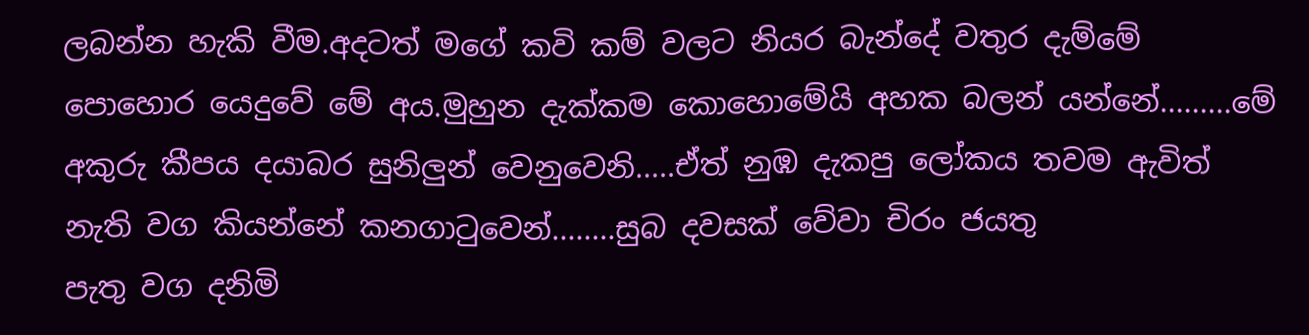ලබන්න හැකි වීම.අදටත් මගේ කවි කම් වලට නියර බැන්දේ වතුර දැම්මේ පොහොර යෙදුවේ මේ අය.මුහුන දැක්කම කොහොමේයි අහක බලන් යන්නේ.........මේ අකුරු කීපය දයාබර සුනිලුන් වෙනුවෙනි.....ඒත් නුඹ දැකපු ලෝකය තවම ඇවිත් නැති වග කියන්නේ කනගාටුවෙන්........සුබ දවසක් වේවා චිරං ජයතු
පැතු වග දනිමි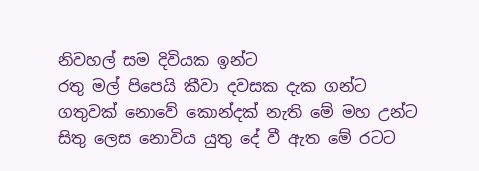නිවහල් සම දිවියක ඉන්ට
රතු මල් පිපෙයි කීවා දවසක දැක ගන්ට
ගතුවක් නොවේ කොන්දක් නැති මේ මහ උන්ට
සිතු ලෙස නොවිය යුතු දේ වී ඇත මේ රටට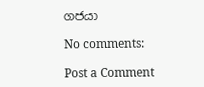ගජයා

No comments:

Post a Comment